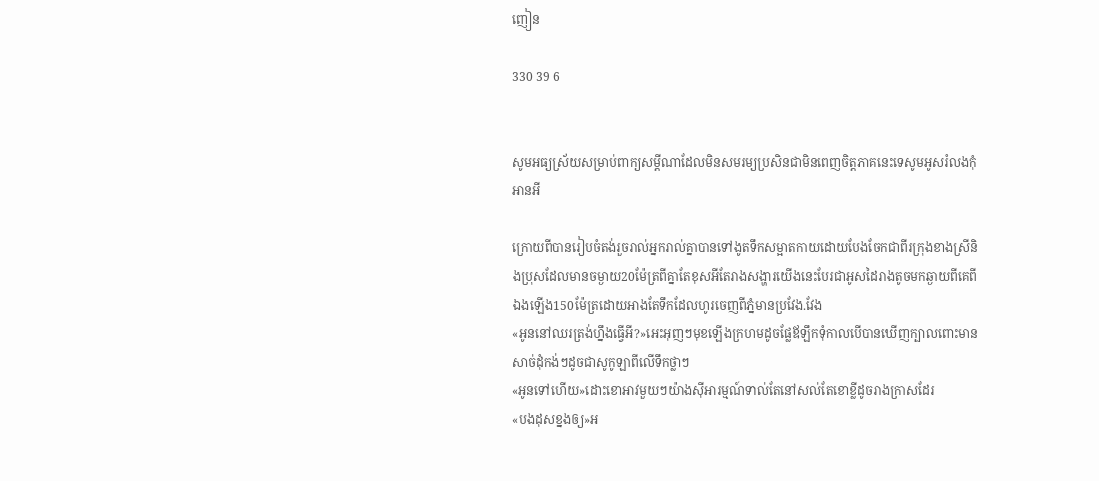ញៀន

330 39 6


សូមអធ្យស្រ័យសម្រាប់ពាក្យសម្តីណាដែលមិនសមរម្យប្រសិនជាមិនពេញចិត្តភាគនេះទេសូមអូសរំលងកុំអានអី

ក្រោយពីបានរៀបចំតង់រួចរាល់អ្នករាល់គ្នាបានទៅងូតទឹកសម្អាតកាយដោយបែងចែកជាពីរក្រុងខាងស្រីនិងប្រុសដែលមានចម្ងាយ20ម៉ែត្រពីគ្នាតែខុសអីតែរាងសង្ហារយើងនេះបែរជាអូសដៃរាងតូចមកឆ្ងាយពីគេពីឯងឡើង150ម៉ែត្រដោយអាងតែទឹកដែលហូរចេញពីភ្នំមានប្រវែង.វែង
«អូននៅឈរត្រង់ហ្នឹងធ្វើអី?»អេះអុញៗមុខឡើងក្រហមដូចផ្លែឪឡឹកទុំកាលបើបានឃើញក្បាលពោះមានសាច់ដុំកង់ៗដូចជាសូកូឡាពីលើទឹកថ្លាៗ
«អូនទៅហើយ»ដោះខោអាវមួយៗយ៉ាងសុីអារម្មណ៍ទាល់តែនៅសល់តែខោខ្លីដូចរាងក្រាសដែរ
«បងដុសខ្នងឲ្យ»អ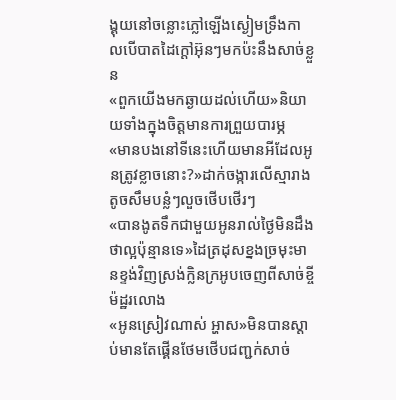ង្គុយនៅចន្លោះភ្លៅឡើងស្ងៀមទ្រឹងកាលបើបាតដៃក្តៅអ៊ុនៗមកប៉ះនឹងសាច់ខ្លួន
«ពួកយើងមកឆ្ងាយដល់ហើយ»និយាយទាំងក្នុងចិត្តមានការព្រួយបារម្ភ
«មានបងនៅទីនេះហើយមានអីដែលអូនត្រូវខ្លាចនោះ?»ដាក់ចង្ការលើស្មារាងតូចសឹមបន្លំៗលួចថើបថើរៗ
«បានងូតទឹកជាមួយអូនរាល់ថ្ងៃមិនដឹងថាល្អប៉ុន្មានទេ»ដៃត្រដុសខ្នងច្រមុះមានខ្ទង់វិញស្រង់ក្លិនក្រអូបចេញពីសាច់ខ្ចីម៉ដ្ឋរលោង
«អូនស្រៀវណាស់ អ្ហាស»មិនបានស្តាប់មានតែផ្គើនថែមថើបជញ្ជក់សាច់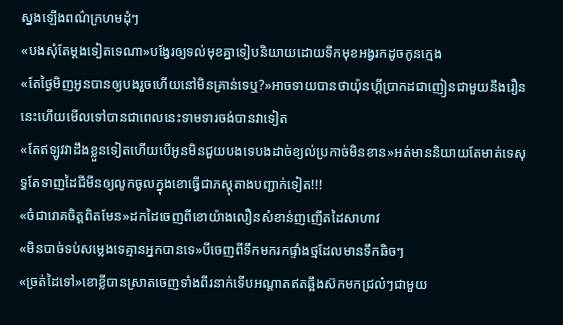ស្នងឡើងពណ៌ក្រហមដុំៗ
«បងសុំតែម្តងទៀតទេណា»បង្វែរឲ្យទល់មុខគ្នាទៀបនិយាយដោយទឹកមុខអង្វរកដូចកូនក្មេង
«តែថ្ងៃមិញអូនបានឲ្យបងរួចហើយនៅមិនគ្រាន់ទេឬ?»អាចទាយបានថាយ៉ុនហ្គីប្រាកដជាញៀនជាមួយនឹងរឿននេះហើយមើលទៅបានជាពេលនេះទាមទារចង់បានវាទៀត
«តែឥឡូវវាដឹងខ្លួនទៀតហើយបើអូនមិនជួយបងទេបងដាច់ខ្យល់ប្រកាច់មិនខាន»អត់មាននិយាយតែមាត់ទេសុទ្ធតែទាញដៃជីមីនឲ្យលូកចូលក្នុងខោធ្វើជាភស្តុតាងបញ្ជាក់ទៀត!!!
«ចំជារោគចិត្តពិតមែន»ដកដៃចេញពីខោយ៉ាងលឿនសំខាន់ញញើតដៃសាហាវ
«មិនបាច់ទប់សម្លេងទេគ្មានអ្នកបានទេ»បីចេញពីទឹកមករកផ្ទាំងថ្មដែលមានទឹកឆិចៗ
«ច្រត់ដៃទៅ»ខោខ្លីបានស្រាតចេញទាំងពីរនាក់ទើបអណ្តាតឥតឆ្អឹងស៊កមកជ្រល៎ៗជាមួយ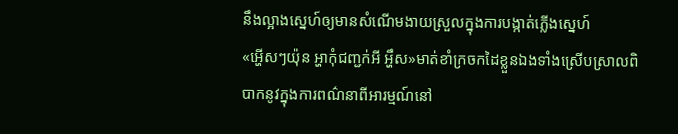នឹងល្អាងស្នេហ៍ឲ្យមានសំណើមងាយស្រួលក្នុងការបង្កាត់ភ្លើងស្នេហ៍
«អ្ហើសៗយ៉ុន អ្ហាកុំជញ្ជក់អី អ្ហឹស»មាត់ខាំក្រចកដៃខ្លួនឯងទាំងស្រើបស្រាលពិបាកនូវក្នុងការពណ៌នាពីអារម្មណ៍នៅ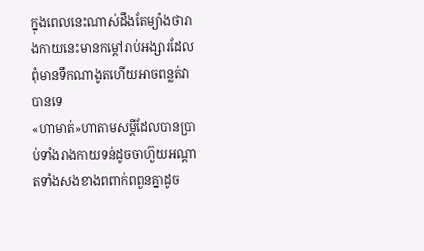ក្នុងពេលនេះណាស់ដឹងតែម្យ៉ាងថារាងកាយនេះមានកម្តៅរាប់អង្សារដែលពុំមានទឹកណាងូតហើយអាចពន្លត់វាបានទេ
«ហាមាត់»ហាតាមសម្តីដែលបានប្រាប់ទាំងរាងកាយទន់ដូចចាហ៊ួយអណ្តាតទាំងសងខាងពពាក់ពពួនគ្នាដូច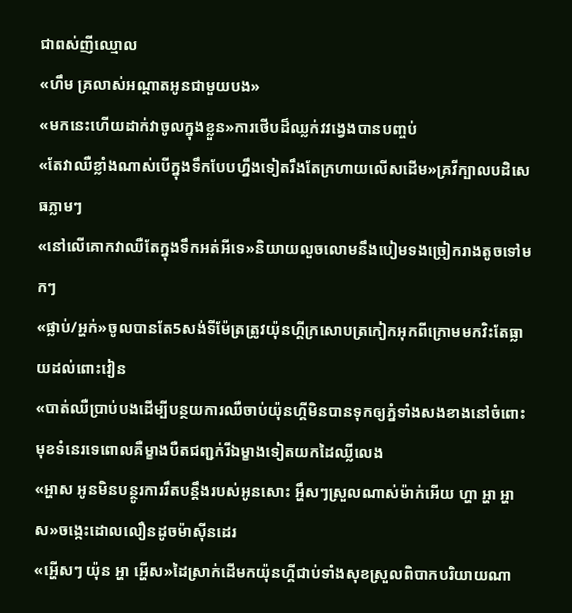ជាពស់ញីឈ្មោល
«ហឹម គ្រលាស់អណ្តាតអូនជាមួយបង»
«មកនេះហើយដាក់វាចូលក្នុងខ្លួន»ការថើបដ៏ឈ្លក់វវង្វេងបានបញ្ចប់
«តែវាឈឺខ្លាំងណាស់បើក្នុងទឹកបែបហ្នឹងទៀតរឹងតែក្រហាយលើសដើម»គ្រវីក្បាលបដិសេធភ្លាមៗ
«នៅលើគោកវាឈឺតែក្នុងទឹកអត់អីទេ»និយាយលួចលោមនឹងបៀមទងច្រៀករាងតូចទៅមកៗ
«ផ្លាប់/អ្ហក់»ចូលបានតែ5សង់ទីម៉ែត្រត្រូវយ៉ុនហ្គីក្រសោបត្រកៀកអុកពីក្រោមមកវិះតែធ្លាយដល់ពោះវៀន
«បាត់ឈឺប្រាប់បងដើម្បីបន្ថយការឈឺចាប់យ៉ុនហ្គីមិនបានទុកឲ្យភ្នំទាំងសងខាងនៅចំពោះមុខទំនេរទេពោលគឺម្ខាងបឺតជញ្ជក់រីឯម្ខាងទៀតយកដៃឈ្លីលេង
«អ្ហាស អូនមិនបន្ថូរការរឹតបន្តឹងរបស់អូនសោះ អឹ្ហសៗស្រួលណាស់ម៉ាក់អើយ ហ្ហា អ្ហា អ្ហាស»ចង្កេះដោលលឿនដូចម៉ាសុីនដេរ
«អ្ហើសៗ យ៉ុន អ្ហា អើ្ហស»ដៃស្រាក់ដើមកយ៉ុនហ្គីជាប់ទាំងសុខស្រួលពិបាកបរិយាយណា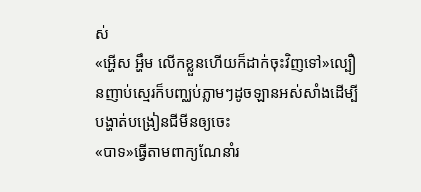ស់
«អ្ហើស អ្ហឹម លើកខ្លួនហើយក៏ដាក់ចុះវិញទៅ»ល្បឿនញាប់ស្មេរក៏បញ្ឈប់ភ្លាមៗដូចឡានអស់សាំងដើម្បីបង្ហាត់បង្រៀនជីមីនឲ្យចេះ
«បាទ»ធ្វើតាមពាក្យណែនាំរ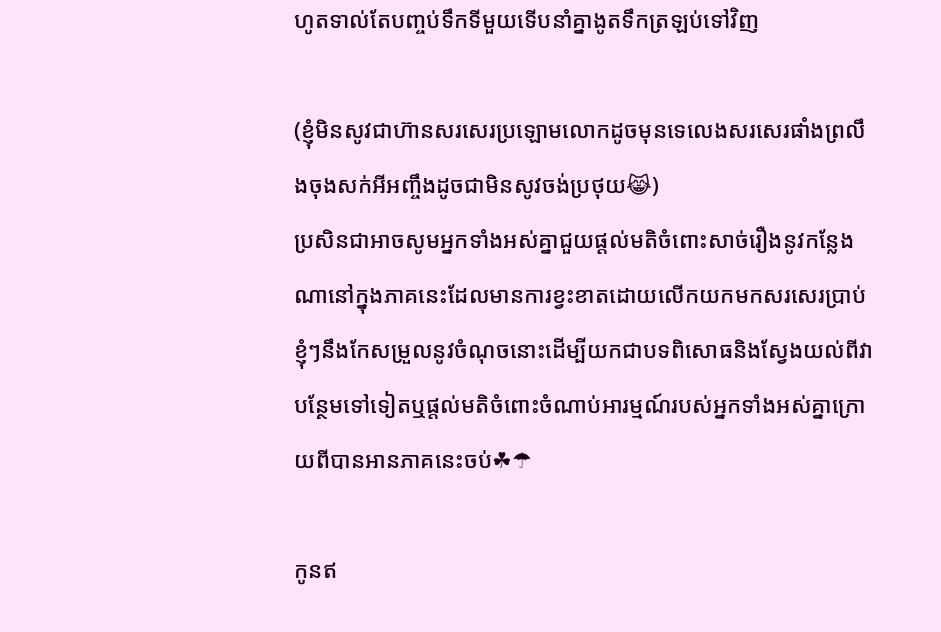ហូតទាល់តែបញ្ចប់ទឹកទីមួយទើបនាំគ្នាងូតទឹកត្រឡប់ទៅវិញ

(ខ្ញុំមិនសូវជាហ៊ានសរសេរប្រឡោមលោកដូចមុនទេលេងសរសេរផាំងព្រលឹងចុងសក់អីអញ្ចឹងដូចជាមិនសូវចង់ប្រថុយ😹)
ប្រសិនជាអាចសូមអ្នកទាំងអស់គ្នាជួយផ្តល់មតិចំពោះសាច់រឿងនូវកន្លែងណានៅក្នុងភាគនេះដែលមានការខ្វះខាតដោយលើកយកមកសរសេរប្រាប់ខ្ញុំៗនឹងកែសម្រួលនូវចំណុចនោះដើម្បីយកជាបទពិសោធនិងស្វែងយល់ពីវាបន្ថែមទៅទៀតឬផ្តល់មតិចំពោះចំណាប់អារម្មណ៍របស់អ្នកទាំងអស់គ្នាក្រោយពីបានអានភាគនេះចប់☘☂

កូនឥ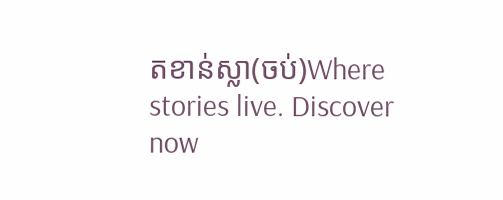តខាន់ស្លា(ចប់)Where stories live. Discover now